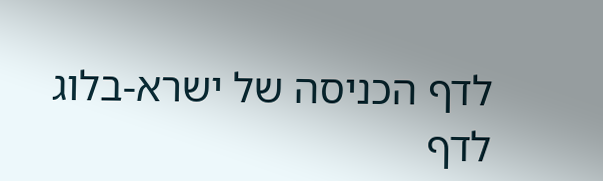לדף הכניסה של ישרא-בלוג
לדף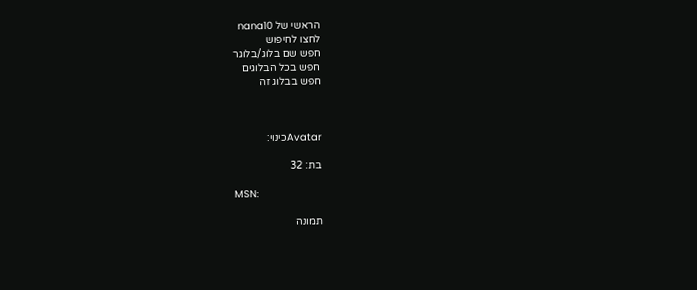הראשי של nana10
לחצו לחיפוש
חפש שם בלוג/בלוגר
חפש בכל הבלוגים
חפש בבלוג זה



Avatarכינוי:

בת: 32

MSN:

תמונה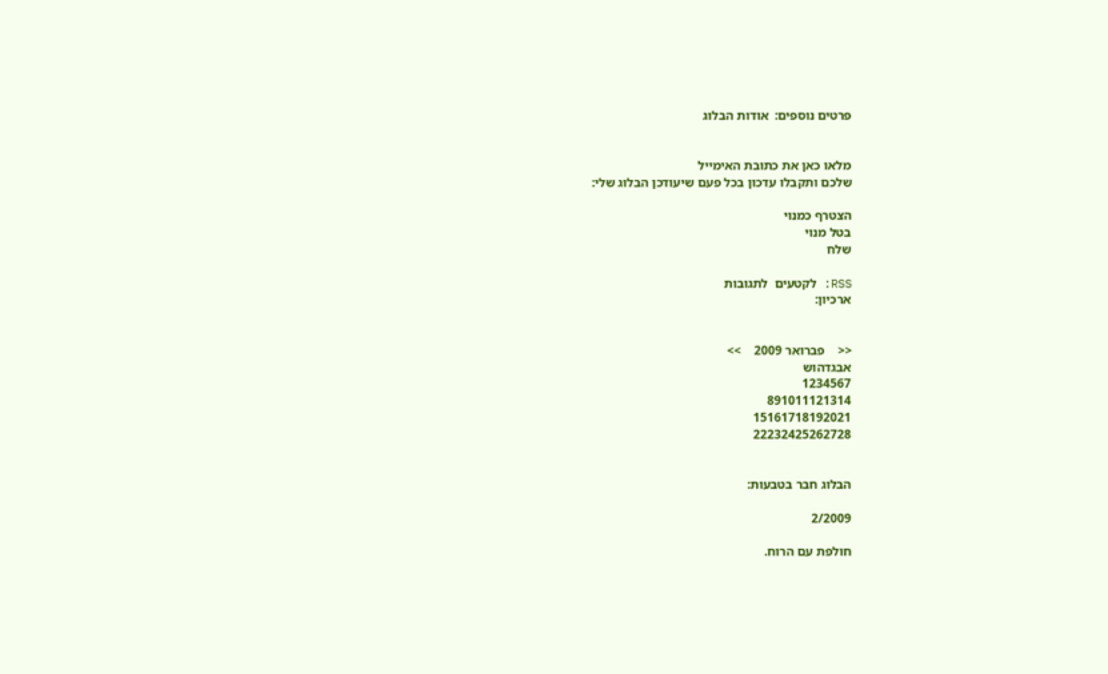פרטים נוספים:  אודות הבלוג


מלאו כאן את כתובת האימייל
שלכם ותקבלו עדכון בכל פעם שיעודכן הבלוג שלי:

הצטרף כמנוי
בטל מנוי
שלח

RSS: לקטעים  לתגובות
ארכיון:


<<    פברואר 2009    >>
אבגדהוש
1234567
891011121314
15161718192021
22232425262728


הבלוג חבר בטבעות:

2/2009

חולפת עם הרוח.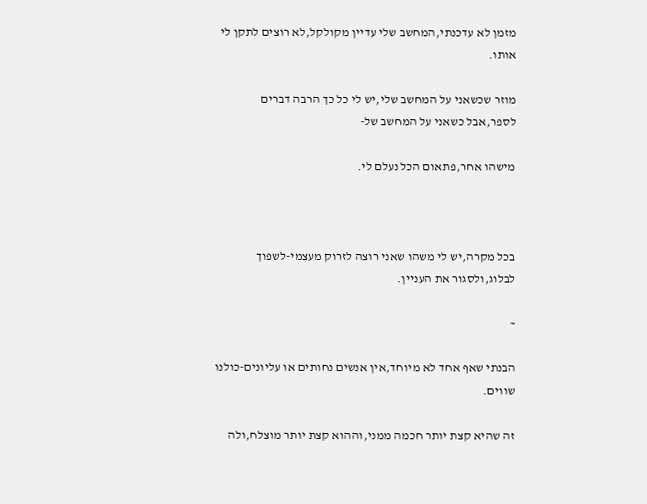מזמן לא עדכנתי,המחשב שלי עדיין מקולקל,לא רוצים לתקן לי אותו.

מוזר שכשאני על המחשב שלי,יש לי כל כך הרבה דברים לספר,אבל כשאני על המחשב של-

מישהו אחר,פתאום הכל נעלם לי.



בכל מקרה,יש לי משהו שאני רוצה לזרוק מעצמי-לשפוך לבלוג,ולסגור את העניין.

~

הבנתי שאף אחד לא מיוחד,אין אנשים נחותים או עליונים-כולנו שווים.

זה שהיא קצת יותר חכמה ממני,וההוא קצת יותר מוצלח,ולה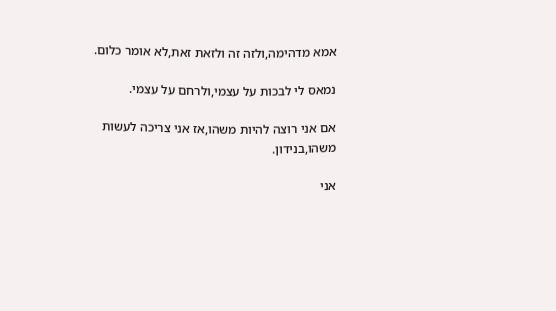אמא מדהימה,ולזה זה ולזאת זאת,לא אומר כלום.

נמאס לי לבכות על עצמי,ולרחם על עצמי.

אם אני רוצה להיות משהו,אז אני צריכה לעשות משהו,בנידון.

אני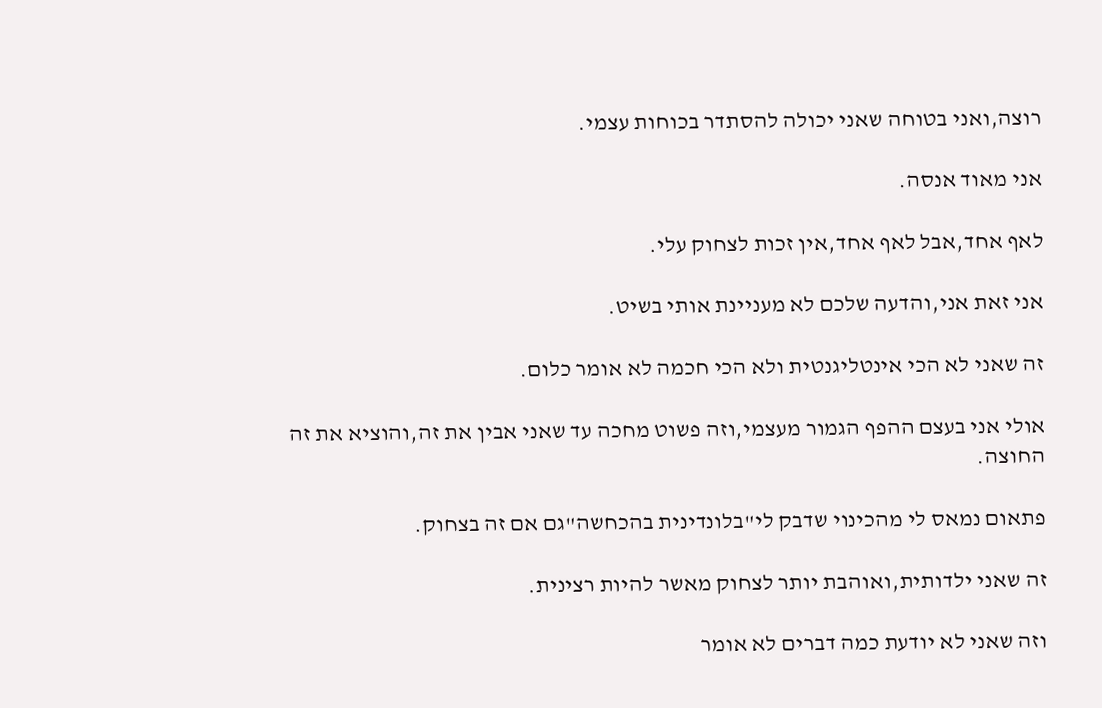רוצה,ואני בטוחה שאני יכולה להסתדר בכוחות עצמי.

אני מאוד אנסה.

לאף אחד,אבל לאף אחד,אין זכות לצחוק עלי.

אני זאת אני,והדעה שלכם לא מעניינת אותי בשיט.

זה שאני לא הכי אינטליגנטית ולא הכי חכמה לא אומר כלום.

אולי אני בעצם ההפף הגמור מעצמי,וזה פשוט מחכה עד שאני אבין את זה,והוציא את זה החוצה.

פתאום נמאס לי מהכינוי שדבק לי"בלונדינית בהכחשה"גם אם זה בצחוק.

זה שאני ילדותית,ואוהבת יותר לצחוק מאשר להיות רצינית.

וזה שאני לא יודעת כמה דברים לא אומר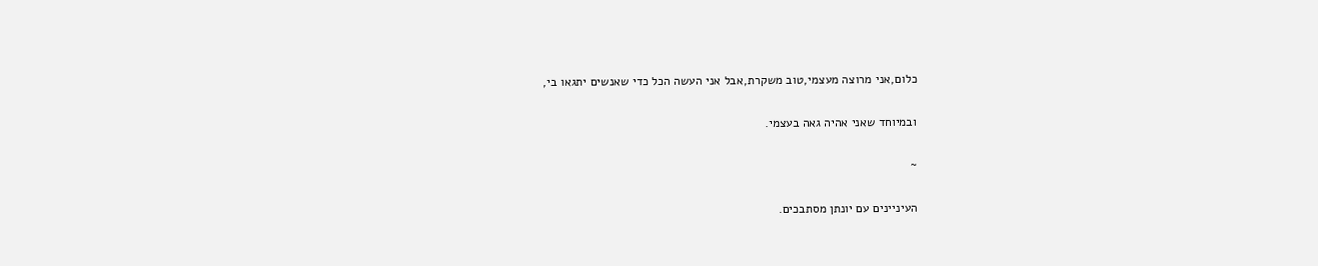כלום,אני מרוצה מעצמי,טוב משקרת,אבל אני העשה הכל כדי שאנשים יתגאו בי,

ובמיוחד שאני אהיה גאה בעצמי.

~

העיניינים עם יונתן מסתבכים.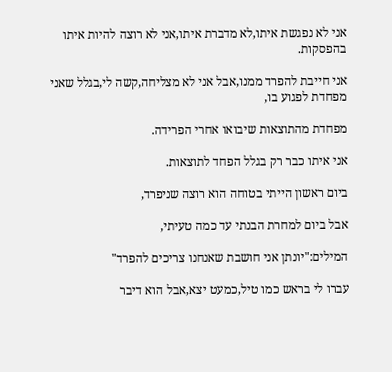אני לא נפגשת איתו,לא מדברת איתו,אני לא רוצה להיות איתו בהפסקות.

אני חייבת להפרד ממנו,אבל אני לא מצליחה,קשה לי,בגלל שאני מפחדת לפגוע בו,

מפחדת מהתוצאות שיבואו אחרי הפרידה.

אני איתו כבר רק בגלל הפחד לתוצאות.

ביום ראשון הייתי בטוחה הוא רוצה שניפרד,

אבל ביום למחרת הבנתי עד כמה טעיתי,

המילים:"יונתן אני חושבת שאנחנו צריכים להפרד"

עברו לי בראש כמו טיל,כמעט יצא,אבל הוא דיבר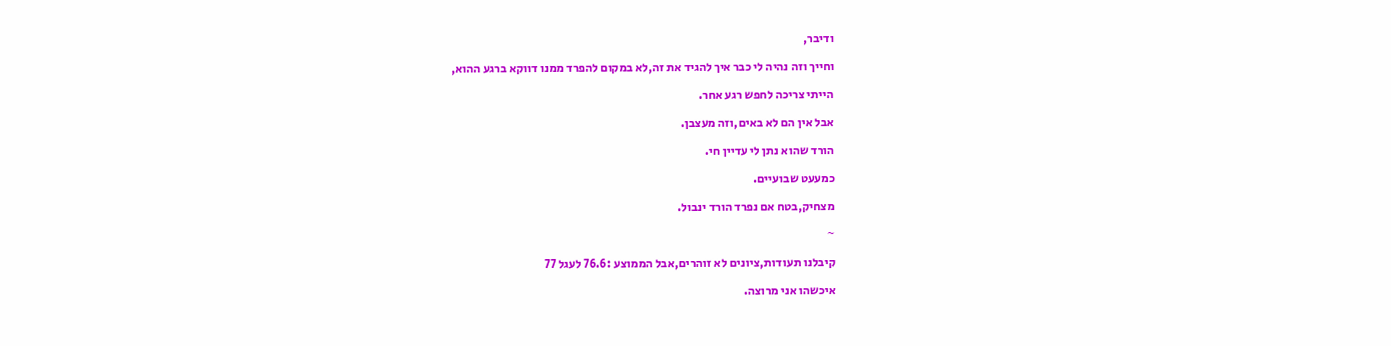ודיבר,

וחייך וזה נהיה לי כבר איך להגיד את זה,לא במקום להפרד ממנו דווקא ברגע ההוא,

הייתי צריכה לחפש רגע אחר.

אבל אין הם לא באים,וזה מעצבן.

הורד שהוא נתן לי עדיין חי.

כמעעט שבועיים.

מצחיק,בטח אם נפרד הורד ינבול.

~

קיבלנו תעודות,ציונים לא זוהרים,אבל הממוצע :76.6 לעגל 77

איכשהו אני מרוצה.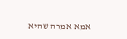אמא אמרה שהיא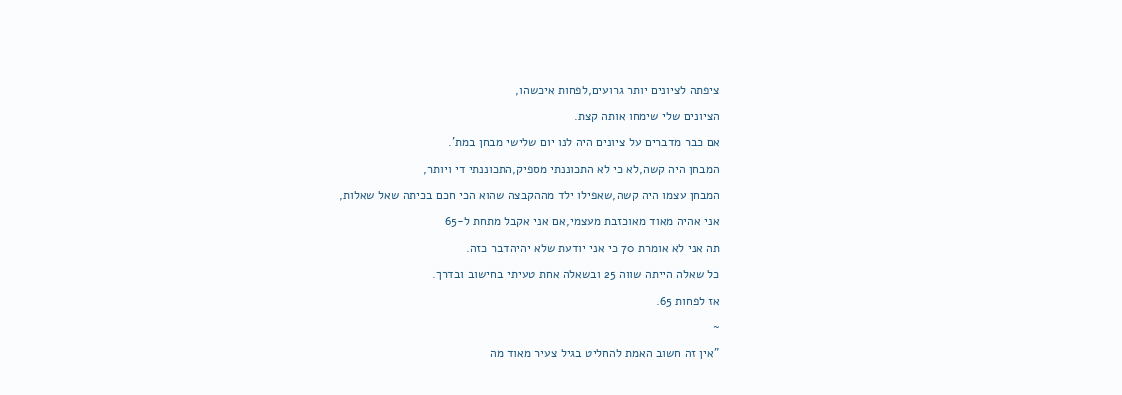ציפתה לציונים יותר גרועים,לפחות איכשהו,

הציונים שלי שימחו אותה קצת.

אם כבר מדברים על ציונים היה לנו יום שלישי מבחן במת'.

המבחן היה קשה,לא כי לא התכוננתי מספיק,התכוננתי די ויותר,

המבחן עצמו היה קשה,שאפילו ילד מההקבצה שהוא הכי חכם בכיתה שאל שאלות,

אני אהיה מאוד מאוכזבת מעצמי,אם אני אקבל מתחת ל-65

תה אני לא אומרת 70 כי אני יודעת שלא יהיהדבר כזה.

כל שאלה הייתה שווה 25 ובשאלה אחת טעיתי בחישוב ובדרך.

אז לפחות 65.

~

"אין זה חשוב האמת להחליט בגיל צעיר מאוד מה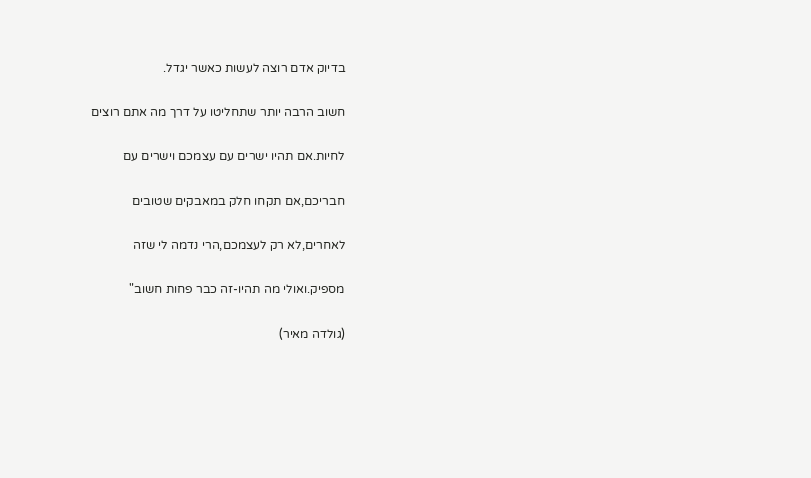בדיוק אדם רוצה לעשות כאשר יגדל.

חשוב הרבה יותר שתחליטו על דרך מה אתם רוצים

לחיות.אם תהיו ישרים עם עצמכם וישרים עם

חבריכם,אם תקחו חלק במאבקים שטובים

לאחרים,לא רק לעצמכם,הרי נדמה לי שזה

מספיק.ואולי מה תהיו-זה כבר פחות חשוב"

(גולדה מאיר)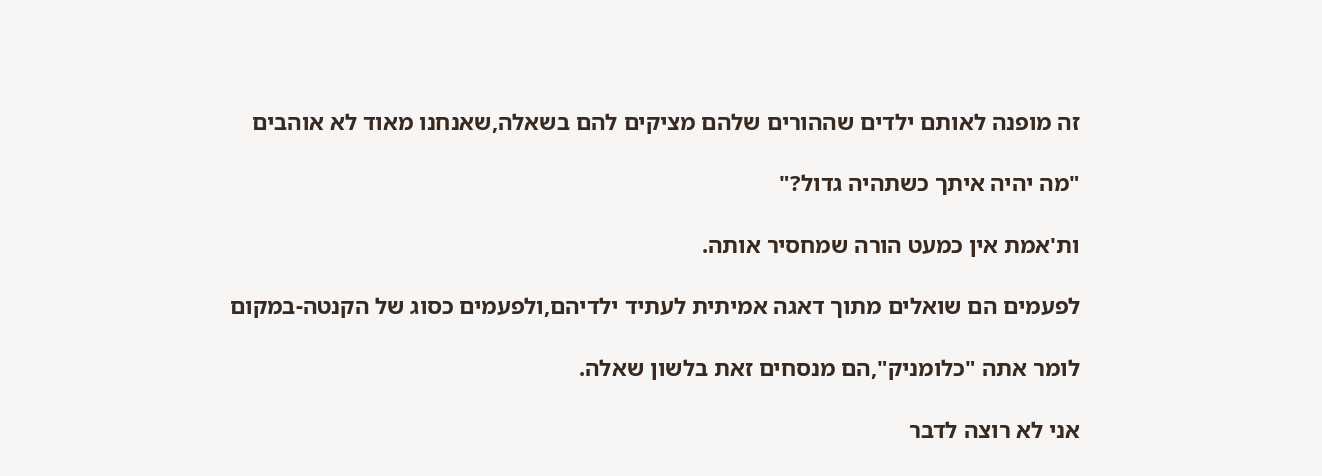זה מופנה לאותם ילדים שההורים שלהם מציקים להם בשאלה,שאנחנו מאוד לא אוהבים

"מה יהיה איתך כשתהיה גדול?"

ות'אמת אין כמעט הורה שמחסיר אותה.

לפעמים הם שואלים מתוך דאגה אמיתית לעתיד ילדיהם,ולפעמים כסוג של הקנטה-במקום

לומר אתה "כלומניק",הם מנסחים זאת בלשון שאלה.

אני לא רוצה לדבר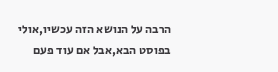הרבה על הנושא הזה עכשיו,אולי בפוסט הבא,אבל אם עוד פעם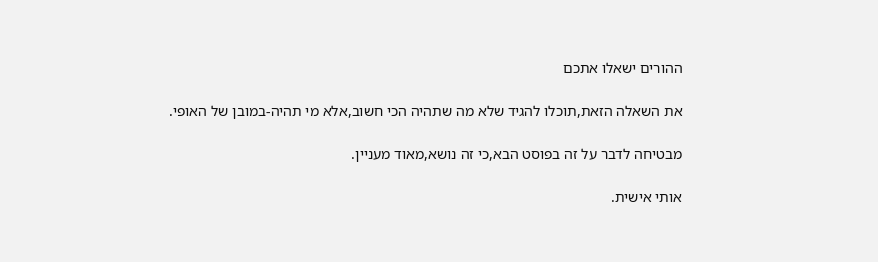ההורים ישאלו אתכם

את השאלה הזאת,תוכלו להגיד שלא מה שתהיה הכי חשוב,אלא מי תהיה-במובן של האופי.

מבטיחה לדבר על זה בפוסט הבא,כי זה נושא,מאוד מעניין.

אותי אישית.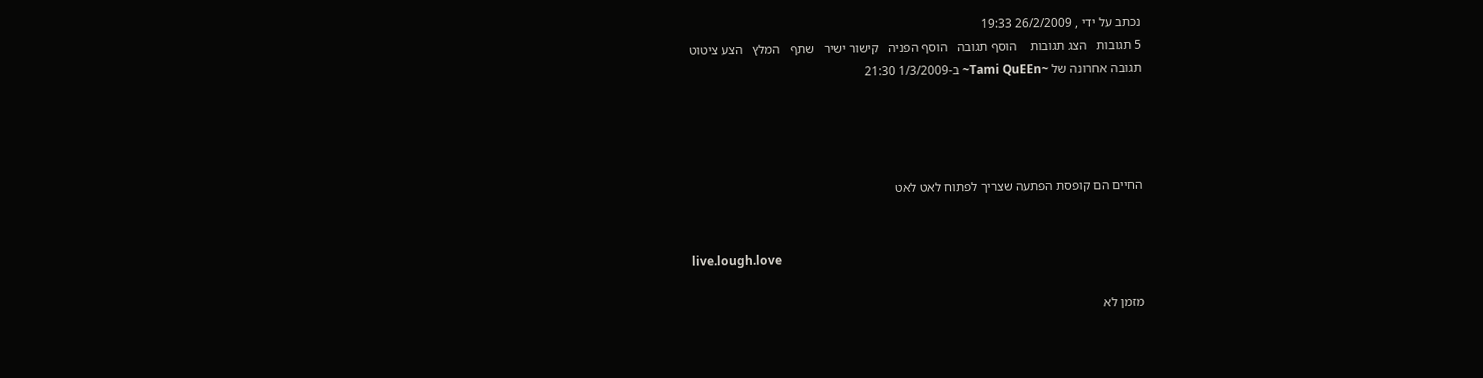נכתב על ידי , 26/2/2009 19:33
5 תגובות   הצג תגובות    הוסף תגובה   הוסף הפניה   קישור ישיר   שתף   המלץ   הצע ציטוט
תגובה אחרונה של ~Tami QuEEn~ ב-1/3/2009 21:30




החיים הם קופסת הפתעה שצריך לפתוח לאט לאט


live.lough.love

מזמן לא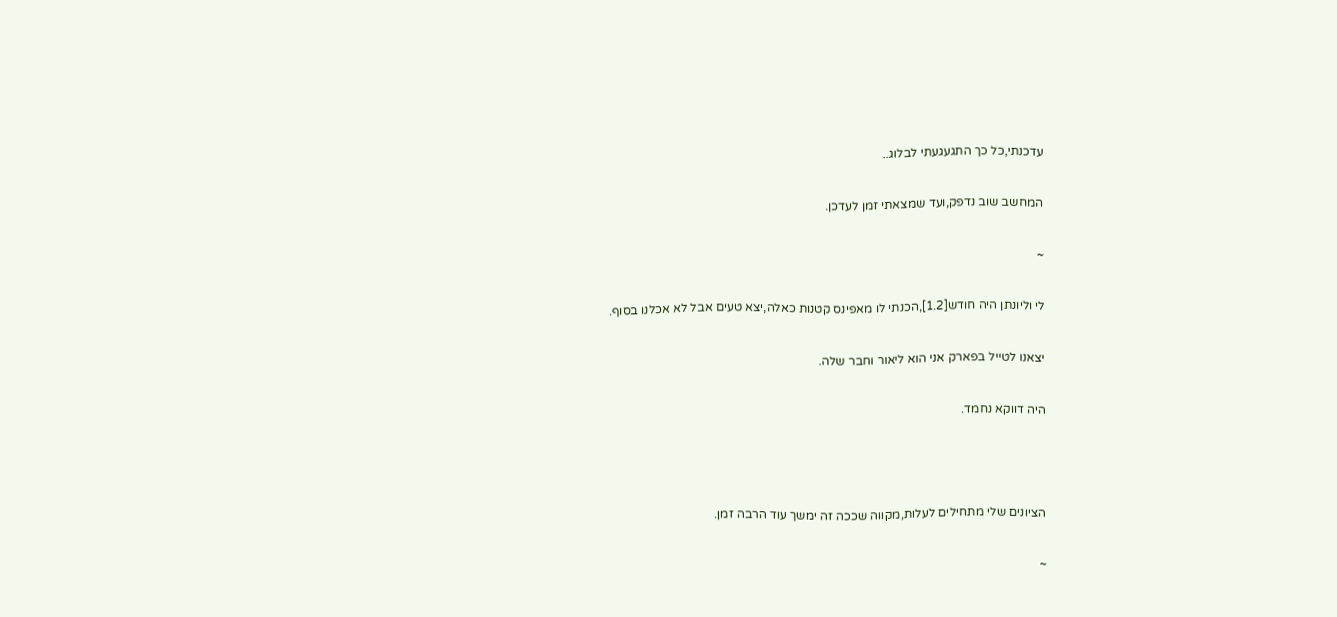עדכנתי,כל כך התגעגעתי לבלוג..

המחשב שוב נדפק,ועד שמצאתי זמן לעדכן.

~

לי וליונתן היה חודש[1.2],הכנתי לו מאפינס קטנות כאלה,יצא טעים אבל לא אכלנו בסוף.

יצאנו לטייל בפארק אני הוא ליאור וחבר שלה.

היה דווקא נחמד.



הציונים שלי מתחילים לעלות,מקווה שככה זה ימשך עוד הרבה זמן.

~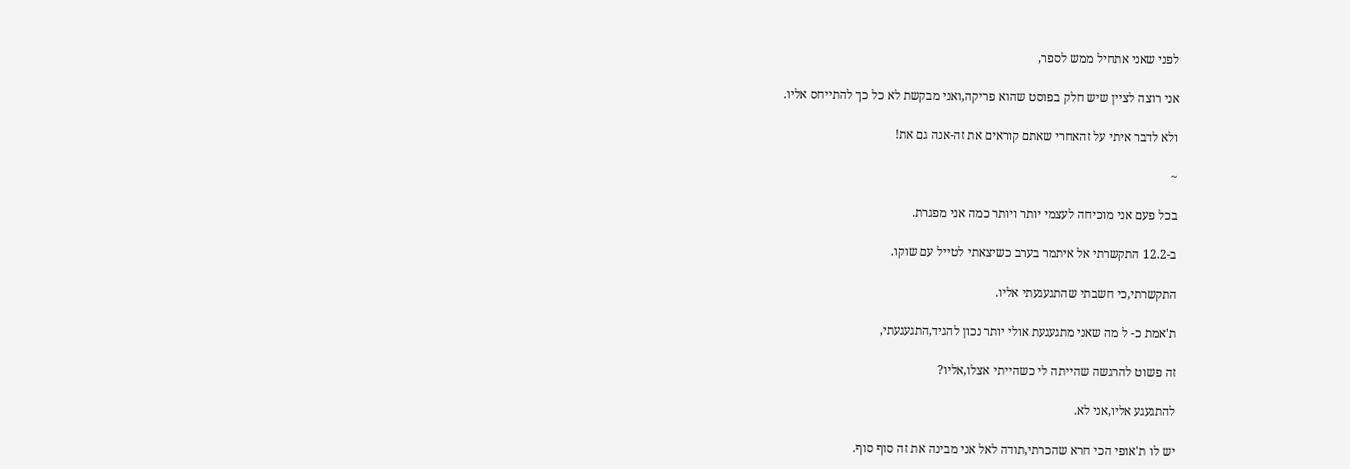לפני שאני אתחיל ממש לספר,

אני רוצה לציין שיש חלק בפוסט שהוא פריקה,ואני מבקשת לא כל כך להתייחס אליו.

ולא לדבר איתי על זהאחרי שאתם קוראים את זה-אנה גם את!

~

בכל פעם אני מוכיחה לעצמי יותר ויותר כמה אני מפגרת.

ב-12.2 התקשרתי אל איתמר בערב כשיצאתי לטייל עם שוקו.

התקשרתי,כי חשבתי שהתגעגעתי אליו.

ת'אמת כ- ל מה שאני מתגעגעת אולי יותר נכון להגיד,התגעגעתי,

זה פשוט להרגשה שהייתה לי כשהייתי אצלו,אליו?

להתגעגע אליו,אני לא.

יש לו ת'אופי הכי חרא שהכרתי,תודה לאל אני מבינה את זה סוף סוף.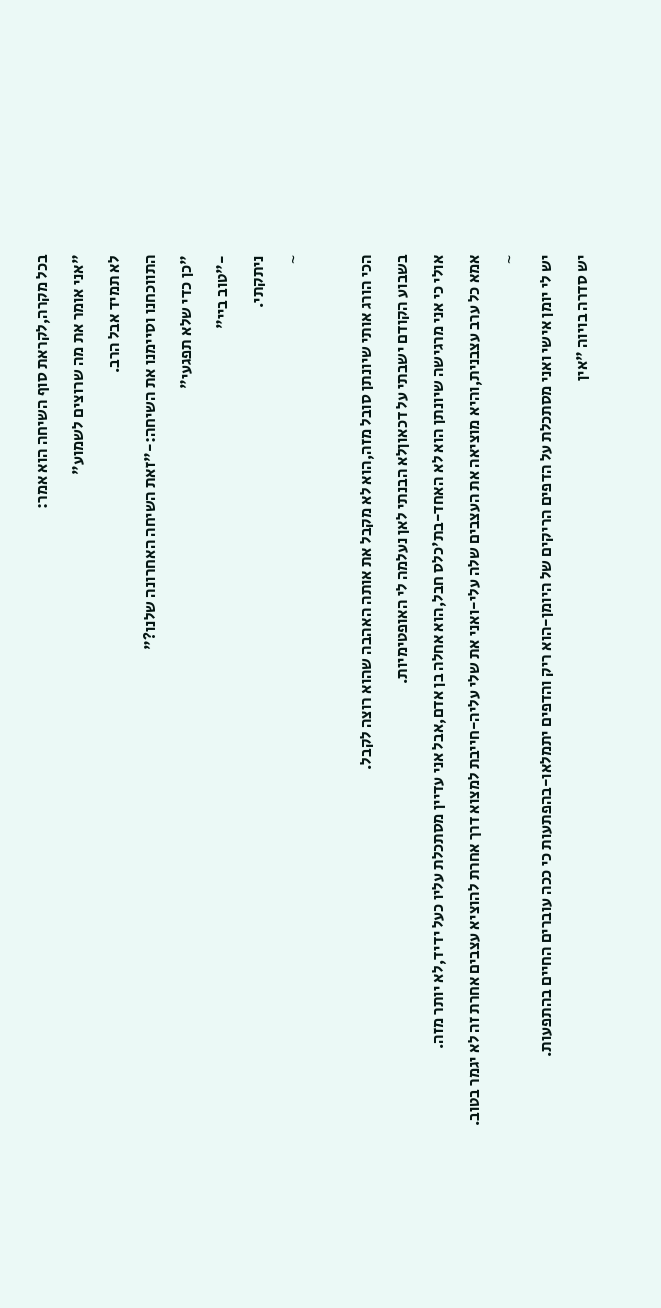בכל מקרה,לקראת סוף השיחה הוא אמר:

"אני אומר את מה שרוצים לשמוע"

לא תמיד אבל הרב.

התווכחנו וסיימנו את השיחה:-"זאת השיחה האחרונה שלנו?"

"כן כדי שלא תפגעי"

-"טוב ביי"

ניתקתי.

~



הכי הורג אותי שיונתן סובל מזה,הוא לא מקבל את אותה האהבה שהוא רוצה לקבל.

בשבוע הקודם ישבתי על דכאוןלא הבנתי לאן נעלמה לי האופטימיות.

אולי כי אני מרגישה שיונתן הוא לא האחד-בת'כלס חבל,הוא אחלה בן אדם,אבל אני עדיין מסתכלת עליו כעל ידיד,לא יותר מזה.

אמא כל ערב עצבנית,והיא מוציאה את העצבים שלה עלי-ואני את שלי עליה-חייבת למצוא דרך אחרת להוציא עצבים אחרת זה לא יגמר בטוב.

~

יש לי יומן אישי ואני מסתכלת על הדפים הריקים של היומן-הוא ריק והדפים יתמלאו-בהפתעות כי ככה עוברים החיים בהתפעות.

יש סדרה בויוה "אין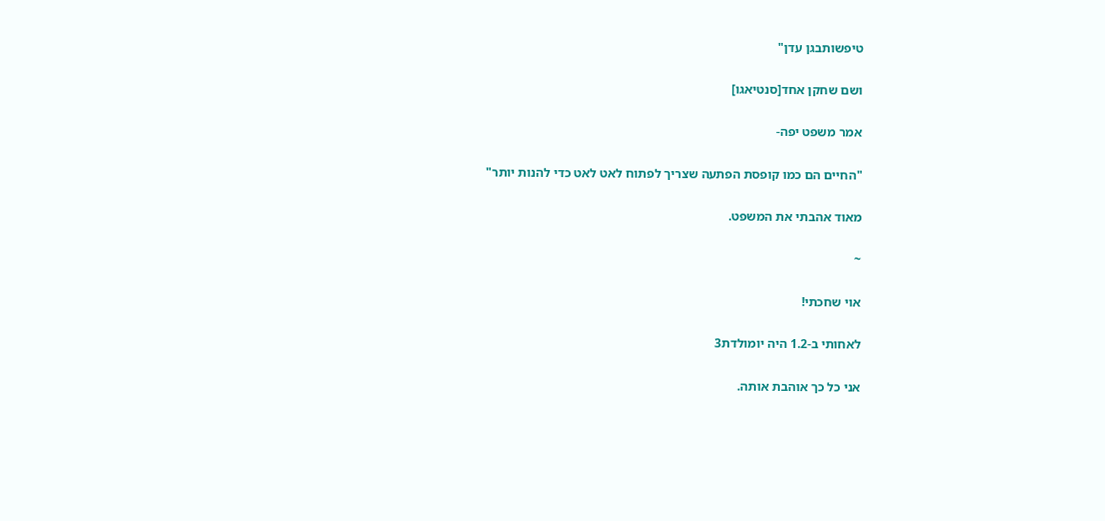טיפשותבגן עדן"

ושם שחקן אחד[סנטיאגו]

אמר משפט יפה-

"החיים הם כמו קופסת הפתעה שצריך לפתוח לאט לאט כדי להנות יותר"

מאוד אהבתי את המשפט.

~

אוי שחכתי!

לאחותי ב-1.2 היה יומולדת3

אני כל כך אוהבת אותה.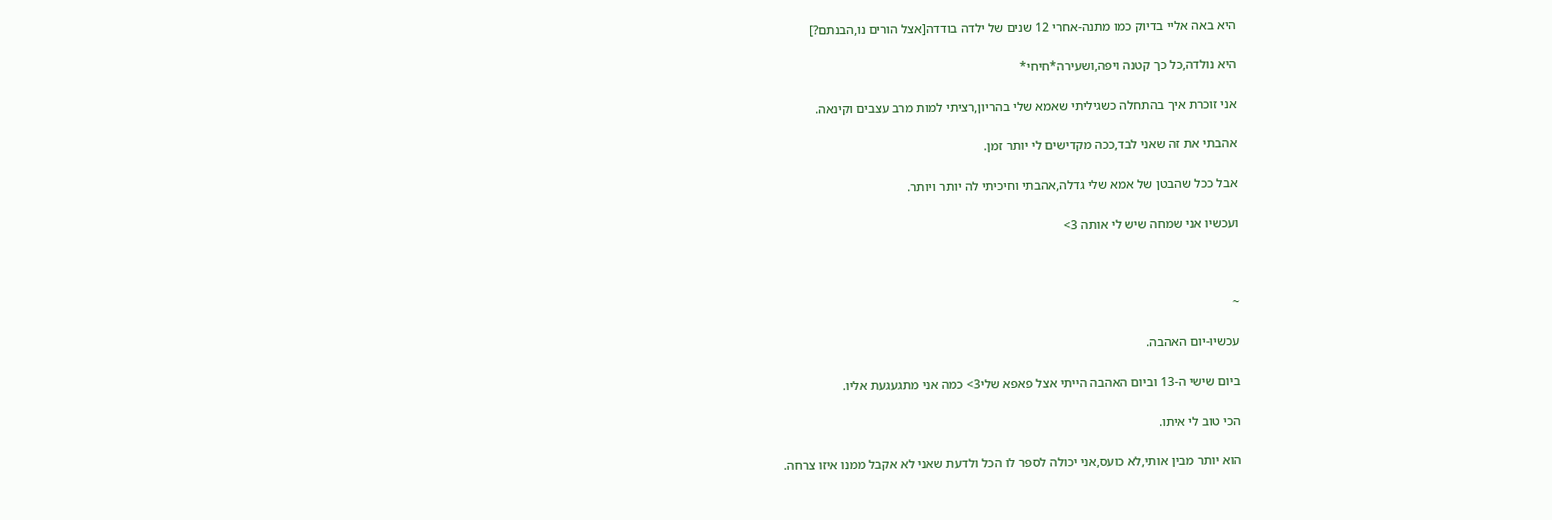היא באה אליי בדיוק כמו מתנה-אחרי 12 שנים של ילדה בודדה[אצל הורים נו,הבנתם?]

היא נולדה,כל כך קטנה ויפה,ושעירה*חיחי*

אני זוכרת איך בהתחלה כשגיליתי שאמא שלי בהריון,רציתי למות מרב עצבים וקינאה.

אהבתי את זה שאני לבד,ככה מקדישים לי יותר זמן.

אבל ככל שהבטן של אמא שלי גדלה,אהבתי וחיכיתי לה יותר ויותר.

ועכשיו אני שמחה שיש לי אותה 3>



~

עכשיו-יום האהבה.

ביום שישי ה-13 וביום האהבה הייתי אצל פאפא שלי3> כמה אני מתגעגעת אליו.

הכי טוב לי איתו.

הוא יותר מבין אותי,לא כועס,אני יכולה לספר לו הכל ולדעת שאני לא אקבל ממנו איזו צרחה.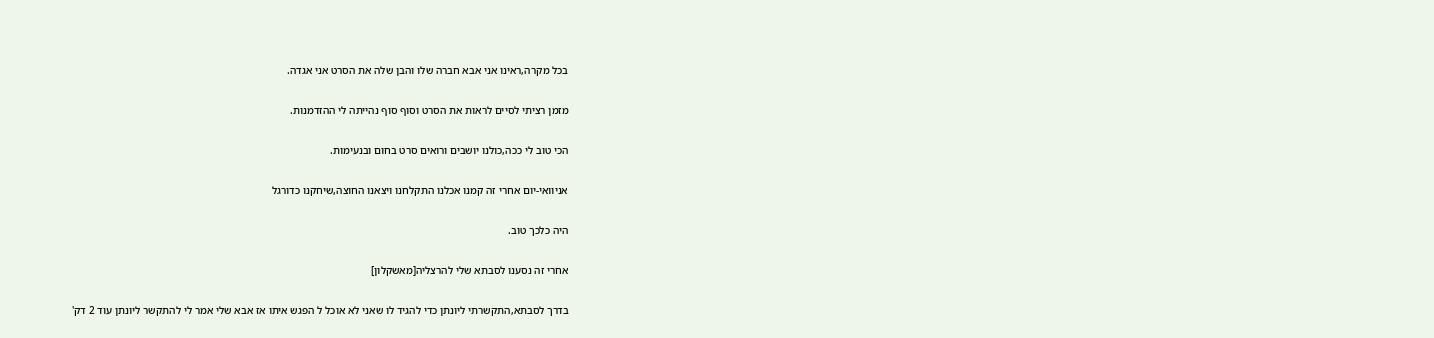בכל מקרה,ראינו אני אבא חברה שלו והבן שלה את הסרט אני אגדה.

מזמן רציתי לסיים לראות את הסרט וסוף סוף נהייתה לי ההזדמנות.

הכי טוב לי ככה,כולנו יושבים ורואים סרט בחום ובנעימות.

אניוואי-יום אחרי זה קמנו אכלנו התקלחנו ויצאנו החוצה,שיחקנו כדורגל

היה כלכך טוב.

אחרי זה נסענו לסבתא שלי להרצליה[מאשקלון]

בדרך לסבתא,התקשרתי ליונתן כדי להגיד לו שאני לא אוכל ל הפגש איתו אז אבא שלי אמר לי להתקשר ליונתן עוד 2 דק'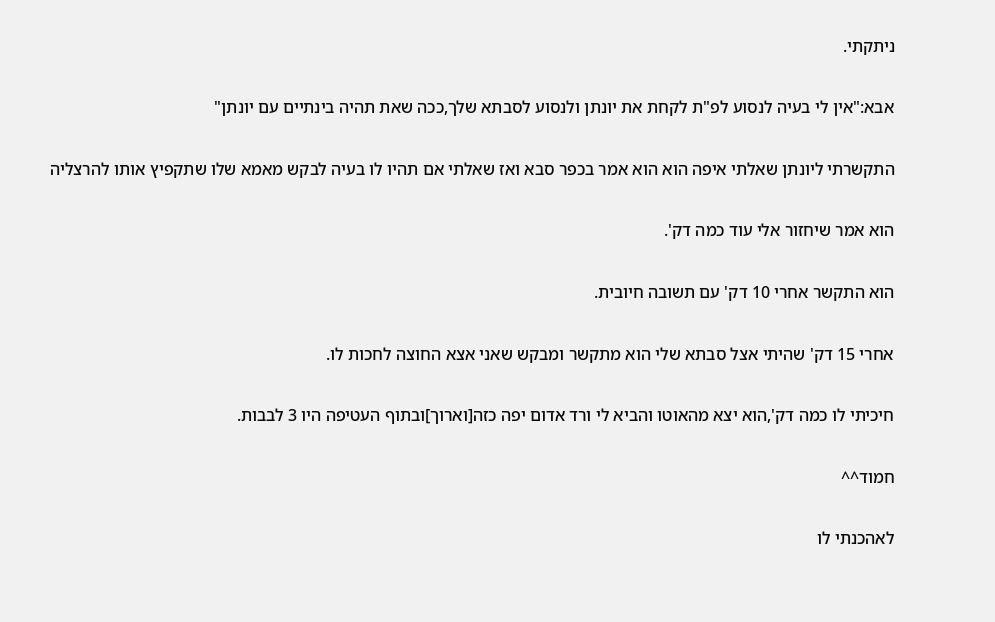ניתקתי.

אבא:"אין לי בעיה לנסוע לפ"ת לקחת את יונתן ולנסוע לסבתא שלך,ככה שאת תהיה בינתיים עם יונתן"

התקשרתי ליונתן שאלתי איפה הוא הוא אמר בכפר סבא ואז שאלתי אם תהיו לו בעיה לבקש מאמא שלו שתקפיץ אותו להרצליה

הוא אמר שיחזור אלי עוד כמה דק'.

הוא התקשר אחרי 10 דק' עם תשובה חיובית.

אחרי 15 דק' שהיתי אצל סבתא שלי הוא מתקשר ומבקש שאני אצא החוצה לחכות לו.

חיכיתי לו כמה דק',הוא יצא מהאוטו והביא לי ורד אדום יפה כזה[וארוך]ובתוף העטיפה היו 3 לבבות.

חמוד^^

לאהכנתי לו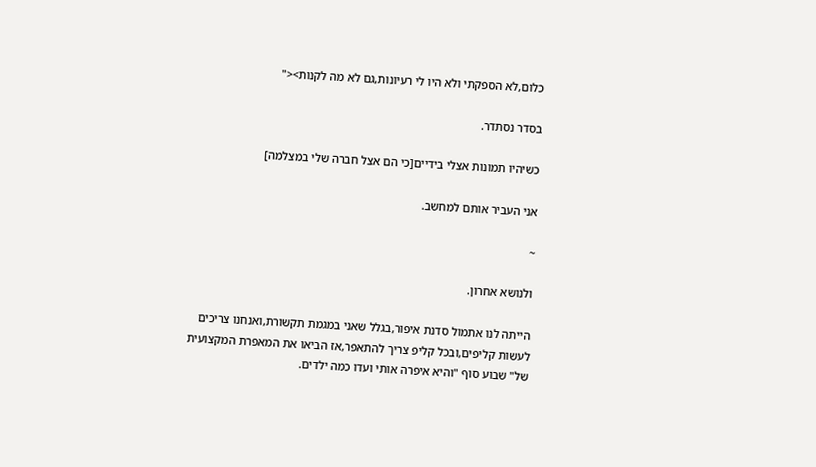כלום,לא הספקתי ולא היו לי רעיונות,גם לא מה לקנות><"

בסדר נסתדר.

כשיהיו תמונות אצלי בידיים[כי הם אצל חברה שלי במצלמה]

אני העביר אותם למחשב.

~

ולנושא אחרון.

הייתה לנו אתמול סדנת איפור,בגלל שאני במגמת תקשורת,ואנחנו צריכים לעשות קליפים,ובכל קליפ צריך להתאפר,אז הביאו את המאפרת המקצועית של" שבוע סוף "והיא איפרה אותי ועדו כמה ילדים.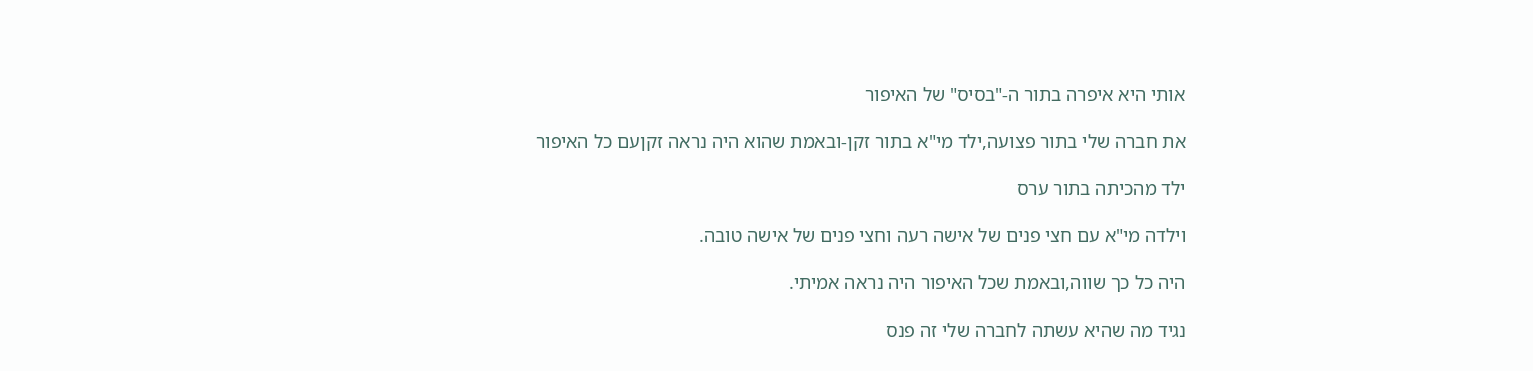אותי היא איפרה בתור ה-"בסיס" של האיפור

את חברה שלי בתור פצועה,ילד מי"א בתור זקן-ובאמת שהוא היה נראה זקןעם כל האיפור

ילד מהכיתה בתור ערס

וילדה מי"א עם חצי פנים של אישה רעה וחצי פנים של אישה טובה.

היה כל כך שווה,ובאמת שכל האיפור היה נראה אמיתי.

נגיד מה שהיא עשתה לחברה שלי זה פנס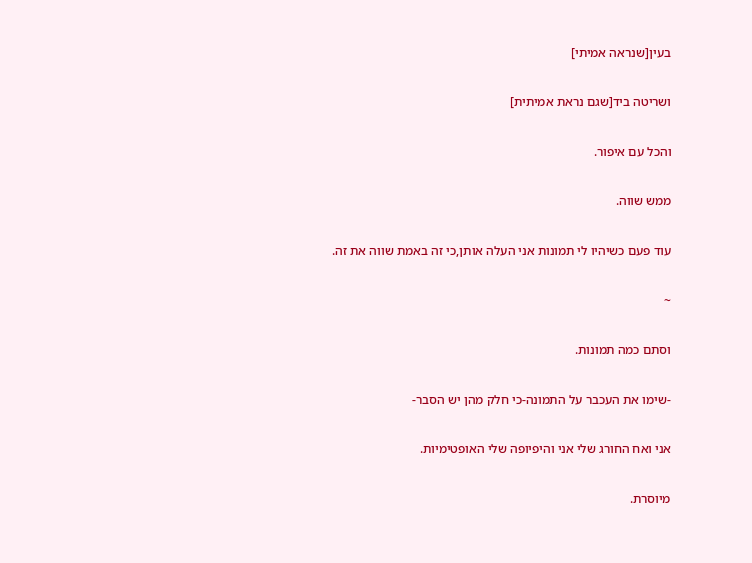בעין[שנראה אמיתי]

ושריטה ביד[שגם נראת אמיתית]

והכל עם איפור.

ממש שווה.

עוד פעם כשיהיו לי תמונות אני העלה אותן,כי זה באמת שווה את זה.

~

וסתם כמה תמונות.

-שימו את העכבר על התמונה-כי חלק מהן יש הסבר-

אני ואח החורג שלי אני והיפיופה שלי האופטימיות.

מיוסרת.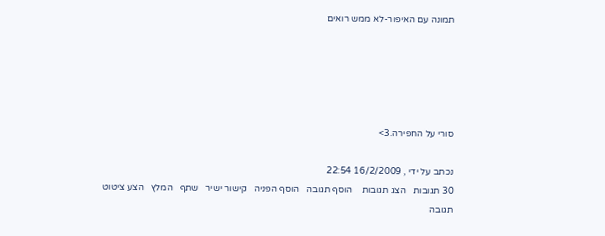תמונה עם האיפור-לא ממש רואים





סורי על החפירה.3>

נכתב על ידי , 16/2/2009 22:54
30 תגובות   הצג תגובות    הוסף תגובה   הוסף הפניה   קישור ישיר   שתף   המלץ   הצע ציטוט
תגובה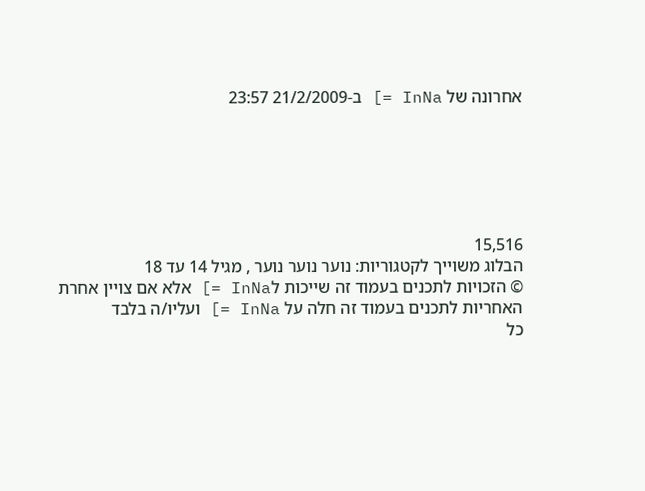אחרונה של InNa =] ב-21/2/2009 23:57






15,516
הבלוג משוייך לקטגוריות: נוער נוער נוער , מגיל 14 עד 18
© הזכויות לתכנים בעמוד זה שייכות לInNa =] אלא אם צויין אחרת
האחריות לתכנים בעמוד זה חלה על InNa =] ועליו/ה בלבד
כל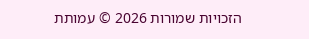הזכויות שמורות 2026 © עמותת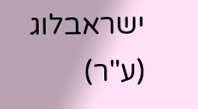ישראבלוג (ע"ר)